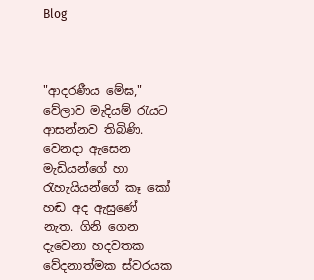Blog



"ආදරණීය මේඝ," වේලාව මැදියම් රැයට ආසන්නව තිබිණි. වෙනදා ඇසෙන මැඩියන්ගේ හා රැහැයියන්ගේ කෑ කෝ හඬ අද ඇසුණේ නැත. ගිනි ගෙන දැවෙනා හදවතක වේදනාත්මක ස්වරයක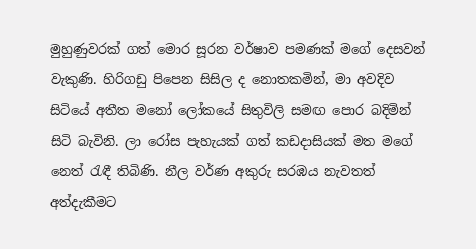මුහුණුවරක් ගත් මොර සූරන වර්ෂාව පමණක් මගේ දෙසවන් වැකුණි. හිරිගඩු පිපෙන සිසිල ද නොතකමින්, මා අවදිව සිටියේ අතීත මනෝ ලෝකයේ සිතුවිලි සමඟ පොර බදිමින් සිටි බැවිනි. ලා රෝස පැහැයක් ගත් කඩදාසියක් මත මගේ නෙත් රැඳී තිබිණි. නීල වර්ණ අකුරු සරඹය නැවතත් අත්දැකීමට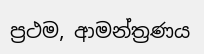ප්‍රථම, ආමන්ත්‍රණය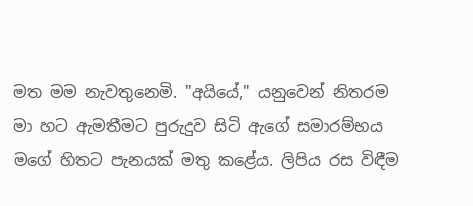මත මම නැවතුනෙමි. "අයියේ," යනුවෙන් නිතරම මා හට ඇමතීමට පුරුදුව සිටි ඇගේ සමාරම්භය මගේ හිතට පැනයක් මතු කළේය. ලිපිය රස විඳීම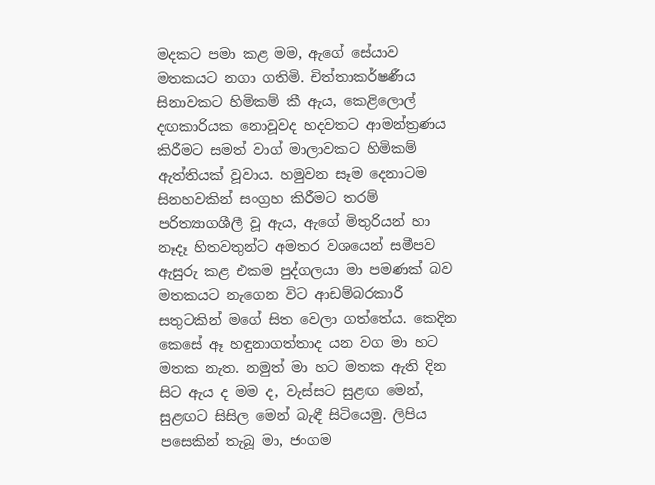මදකට පමා කළ මම, ඇගේ සේයාව මතකයට නගා ගතිමි. චිත්තාකර්ෂණීය සිනාවකට හිමිකම් කී ඇය, කෙළිලොල් දඟකාරියක නොවූවද හදවතට ආමන්ත්‍රණය කිරීමට සමත් වාග් මාලාවකට හිමිකම් ඇත්තියක් වූවාය. හමුවන සෑම දෙනාටම සිනහවකින් සංග්‍රහ කිරීමට තරම් පරිත්‍යාගශීලී වූ ඇය, ඇගේ මිතුරියන් හා නෑදෑ හිතවතුන්ට අමතර වශයෙන් සමීපව ඇසුරු කළ එකම පුද්ගලයා මා පමණක් බව මතකයට නැගෙන විට ආඩම්බරකාරී සතුටකින් මගේ සිත වෙලා ගත්තේය. කෙදින කෙසේ ඈ හඳුනාගත්තාද යන වග මා හට මතක නැත. නමුත් මා හට මතක ඇති දින සිට ඇය ද මම ද, වැස්සට සුළඟ මෙන්, සුළඟට සිසිල මෙන් බැඳී සිටියෙමු. ලිපිය පසෙකින් තැබූ මා, ජංගම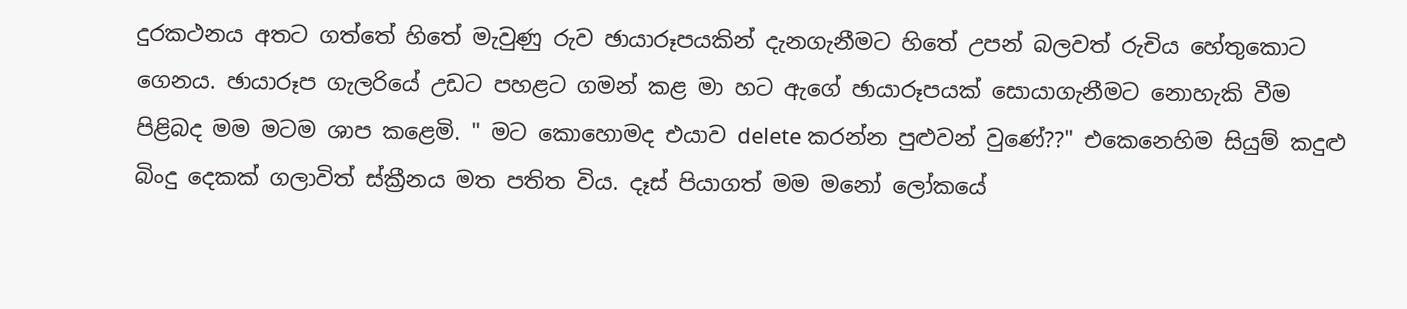දුරකථනය අතට ගත්තේ හිතේ මැවුණු රුව ඡායාරූපයකින් දැනගැනීමට හිතේ උපන් බලවත් රුචිය හේතුකොට ගෙනය. ඡායාරූප ගැලරියේ උඩට පහළට ගමන් කළ මා හට ඇගේ ඡායාරූපයක් සොයාගැනීමට නොහැකි වීම පිළිබද මම මටම ශාප කළෙමි. " මට කොහොමද එයාව delete කරන්න පුළුවන් වුණේ??" එකෙනෙහිම සියුම් කදුළු බිංදු දෙකක් ගලාවිත් ස්ක්‍රීනය මත පතිත විය. දෑස් පියාගත් මම මනෝ ලෝකයේ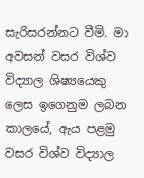සැරිසරන්නට වීමි. මා අවසන් වසර විශ්ව විද්‍යාල ශිෂ්‍යයෙකු ලෙස ඉගෙනුම ලබන කාලයේ, ඇය පළමු වසර විශ්ව විද්‍යාල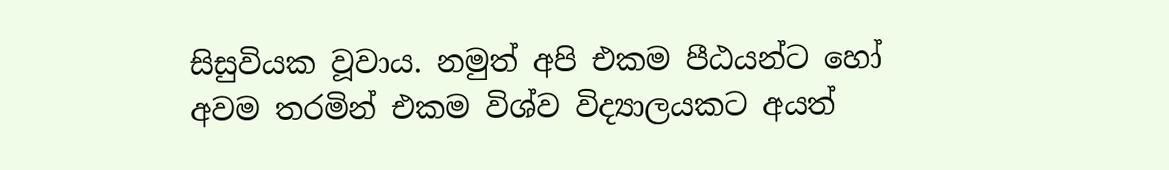සිසුවියක වූවාය. නමුත් අපි එකම පීඨයන්ට හෝ අවම තරමින් එකම විශ්ව විද්‍යාලයකට අයත්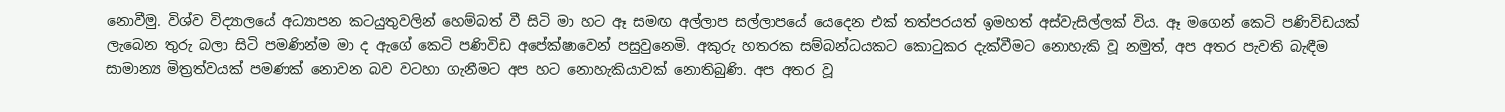නොවීමු. විශ්ව විද්‍යාලයේ අධ්‍යාපන කටයුතුවලින් හෙම්බත් වී සිටි මා හට ඈ සමඟ අල්ලාප සල්ලාපයේ යෙදෙන එක් තත්පරයත් ඉමහත් අස්වැසිල්ලක් විය. ඈ මගෙන් කෙටි පණිවිඩයක් ලැබෙන තුරු බලා සිටි පමණින්ම මා ද ඇගේ කෙටි පණිවිඩ අපේක්ෂාවෙන් පසුවුනෙමි. අකුරු හතරක සම්බන්ධයකට කොටුකර දැක්වීමට නොහැකි වූ නමුත්, අප අතර පැවති බැඳීම සාමාන්‍ය මිත්‍රත්වයක් පමණක් නොවන බව වටහා ගැනීමට අප හට නොහැකියාවක් නොතිබුණි. අප අතර වූ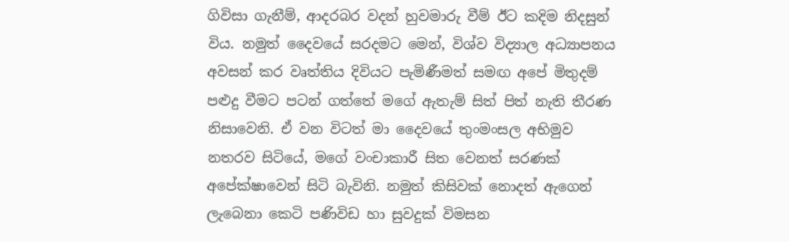ගිවිසා ගැනීම්, ආදරබර වදන් හුවමාරු වීම් ඊට කදිම නිදසුන් විය. නමුත් දෛවයේ සරදමට මෙන්, විශ්ව විද්‍යාල අධ්‍යාපනය අවසන් කර වෘත්තිය දිවියට පැමිණීමත් සමඟ අපේ මිතුදම් පළුදු වීමට පටන් ගත්තේ මගේ ඇතැම් සිත් පිත් නැති තීරණ නිසාවෙනි. ඒ වන විටත් මා දෛවයේ තුංමංසල අභිමුව නතරව සිටියේ, මගේ වංචාකාරී සිත වෙනත් සරණක් අපේක්ෂාවෙන් සිටි බැවිනි. නමුත් කිසිවක් නොදත් ඇගෙන් ලැබෙනා කෙටි පණිවිඩ හා සුවදුක් විමසන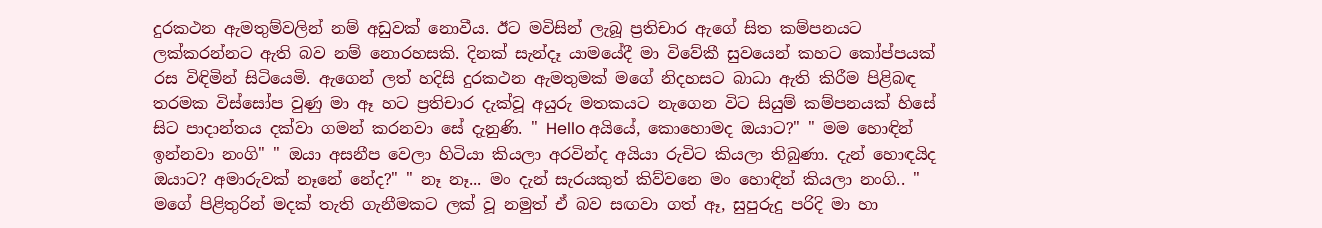දුරකථන ඇමතුම්වලින් නම් අඩුවක් නොවීය. ඊට මවිසින් ලැබූ ප්‍රතිචාර ඇගේ සිත කම්පනයට ලක්කරන්නට ඇති බව නම් නොරහසකි. දිනක් සැන්දෑ යාමයේදී මා විවේකී සුවයෙන් කහට කෝප්පයක් රස විඳිමින් සිටියෙමි. ඇගෙන් ලත් හදිසි දුරකථන ඇමතුමක් මගේ නිදහසට බාධා ඇති කිරීම පිළිබඳ තරමක විස්සෝප වුණු මා ඈ හට ප්‍රතිචාර දැක්වූ අයුරු මතකයට නැගෙන විට සියුම් කම්පනයක් හිසේ සිට පාදාන්තය දක්වා ගමන් කරනවා සේ දැනුණි. " Hello අයියේ, කොහොමද ඔයාට?" " මම හොඳින් ඉන්නවා නංගි" " ඔයා අසනීප වෙලා හිටියා කියලා අරවින්ද අයියා රුචිට කියලා තිබුණා. දැන් හොඳයිද ඔයාට? අමාරුවක් නෑනේ නේද?" " නෑ නෑ... මං දැන් සැරයකුත් කිව්වනෙ මං හොඳින් කියලා නංගි.. " මගේ පිළිතුරින් මදක් තැති ගැනීමකට ලක් වූ නමුත් ඒ බව සඟවා ගත් ඈ, සුපුරුදු පරිදි මා හා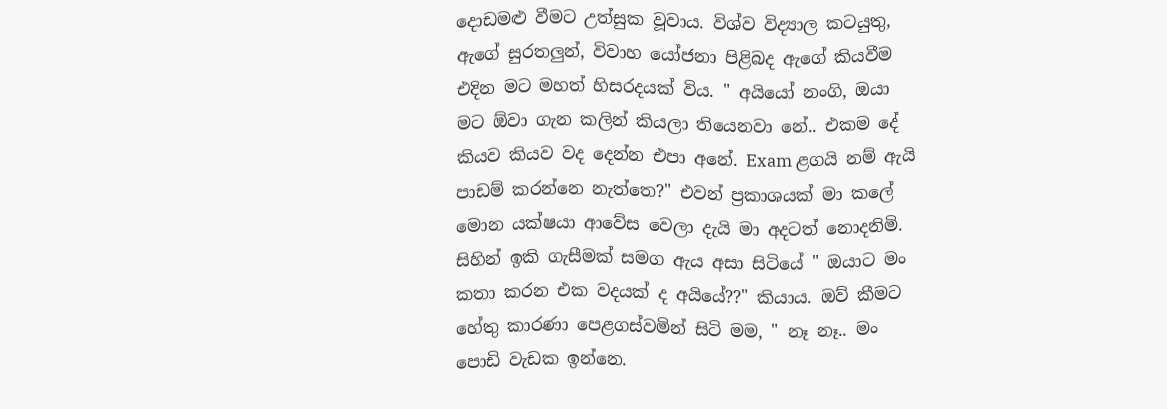දොඩමළු වීමට උත්සුක වූවාය. විශ්ව විද්‍යාල කටයුතු, ඇගේ සුරතලුන්, විවාහ යෝජනා පිළිබද ඇගේ කියවීම එදින මට මහත් හිසරදයක් විය. " අයියෝ නංගි, ඔයා මට ඕවා ගැන කලින් කියලා තියෙනවා නේ.. එකම දේ කියව කියව වද දෙන්න එපා අනේ. Exam ළගයි නම් ඇයි පාඩම් කරන්නෙ නැත්තෙ?" එවන් ප්‍රකාශයක් මා කලේ මොන යක්ෂයා ආවේස වෙලා දැයි මා අදටත් නොදනිමි. සිහින් ඉකි ගැසීමක් සමග ඇය අසා සිටියේ " ඔයාට මං කතා කරන එක වදයක් ද අයියේ??" කියාය. ඔව් කීමට හේතු කාරණා පෙළගස්වමින් සිටි මම, " නෑ නෑ.. මං පොඩි වැඩක ඉන්නෙ.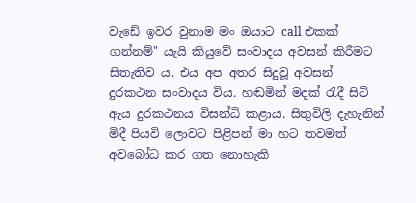වැඩේ ඉවර වුනාම මං ඔයාට call එකක් ගන්නම්" යැයි කියුවේ සංවාදය අවසන් කිරීමට සිතැතිව ය. එය අප අතර සිදුවූ අවසන් දුරකථන සංවාදය විය. හඬමින් මදක් රැදී සිටි ඇය දුරකථනය විසන්ධි කළාය. සිතුවිලි දැහැනින් මිදී පියවි ලොවට පිළිපන් මා හට තවමත් අවබෝධ කර ගත නොහැකි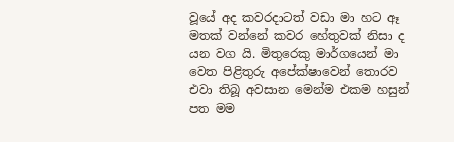වූයේ අද කවරදාටත් වඩා මා හට ඈ මතක් වන්නේ කවර හේතුවක් නිසා ද යන වග යි. මිතුරෙකු මාර්ගයෙන් මා වෙත පිළිතුරු අපේක්ෂාවෙන් තොරව එවා තිබූ අවසාන මෙන්ම එකම හසුන් පත මම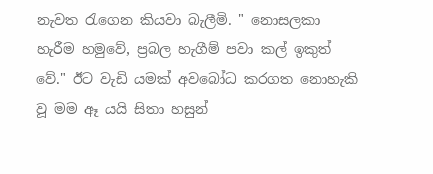නැවත රැගෙන කියවා බැලීමි. " නොසලකා හැරීම හමුවේ, ප්‍රබල හැගීම් පවා කල් ඉකුත් වේ." ඊට වැඩි යමක් අවබෝධ කරගත නොහැකි වූ මම ඈ යයි සිතා හසුන්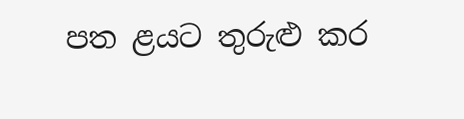පත ළයට තුරුළු කර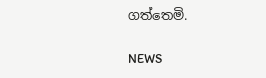ගත්තෙමි.

NEWS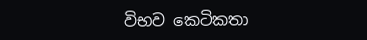විභව කෙටිකතා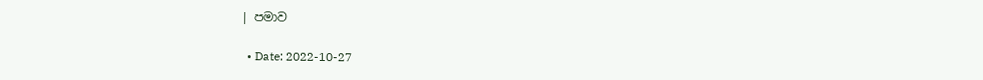| පමාව

  • Date: 2022-10-27